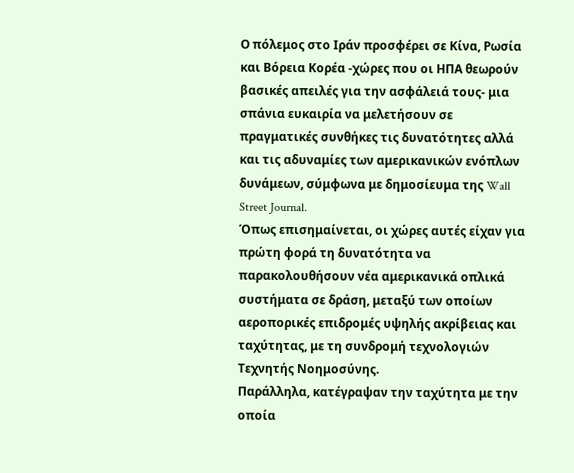Ο πόλεμος στο Ιράν προσφέρει σε Κίνα, Ρωσία και Βόρεια Κορέα -χώρες που οι ΗΠΑ θεωρούν βασικές απειλές για την ασφάλειά τους- μια σπάνια ευκαιρία να μελετήσουν σε πραγματικές συνθήκες τις δυνατότητες αλλά και τις αδυναμίες των αμερικανικών ενόπλων δυνάμεων, σύμφωνα με δημοσίευμα της Wall Street Journal.
Όπως επισημαίνεται, οι χώρες αυτές είχαν για πρώτη φορά τη δυνατότητα να παρακολουθήσουν νέα αμερικανικά οπλικά συστήματα σε δράση, μεταξύ των οποίων αεροπορικές επιδρομές υψηλής ακρίβειας και ταχύτητας, με τη συνδρομή τεχνολογιών Τεχνητής Νοημοσύνης.
Παράλληλα, κατέγραψαν την ταχύτητα με την οποία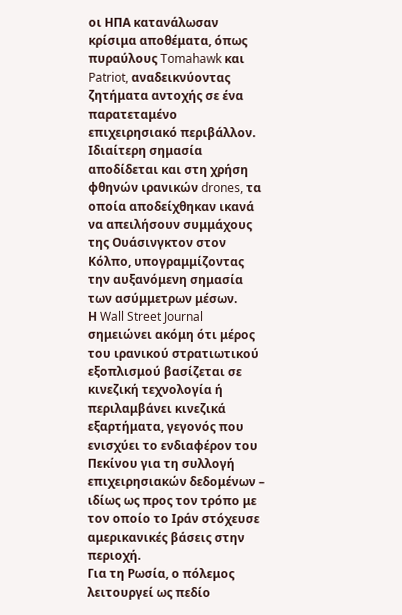οι ΗΠΑ κατανάλωσαν κρίσιμα αποθέματα, όπως πυραύλους Tomahawk και Patriot, αναδεικνύοντας ζητήματα αντοχής σε ένα παρατεταμένο επιχειρησιακό περιβάλλον.
Ιδιαίτερη σημασία αποδίδεται και στη χρήση φθηνών ιρανικών drones, τα οποία αποδείχθηκαν ικανά να απειλήσουν συμμάχους της Ουάσινγκτον στον Κόλπο, υπογραμμίζοντας την αυξανόμενη σημασία των ασύμμετρων μέσων.
Η Wall Street Journal σημειώνει ακόμη ότι μέρος του ιρανικού στρατιωτικού εξοπλισμού βασίζεται σε κινεζική τεχνολογία ή περιλαμβάνει κινεζικά εξαρτήματα, γεγονός που ενισχύει το ενδιαφέρον του Πεκίνου για τη συλλογή επιχειρησιακών δεδομένων – ιδίως ως προς τον τρόπο με τον οποίο το Ιράν στόχευσε αμερικανικές βάσεις στην περιοχή.
Για τη Ρωσία, ο πόλεμος λειτουργεί ως πεδίο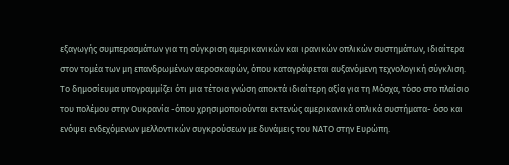εξαγωγής συμπερασμάτων για τη σύγκριση αμερικανικών και ιρανικών οπλικών συστημάτων, ιδιαίτερα στον τομέα των μη επανδρωμένων αεροσκαφών, όπου καταγράφεται αυξανόμενη τεχνολογική σύγκλιση.
Το δημοσίευμα υπογραμμίζει ότι μια τέτοια γνώση αποκτά ιδιαίτερη αξία για τη Μόσχα, τόσο στο πλαίσιο του πολέμου στην Ουκρανία -όπου χρησιμοποιούνται εκτενώς αμερικανικά οπλικά συστήματα- όσο και ενόψει ενδεχόμενων μελλοντικών συγκρούσεων με δυνάμεις του ΝΑΤΟ στην Ευρώπη.